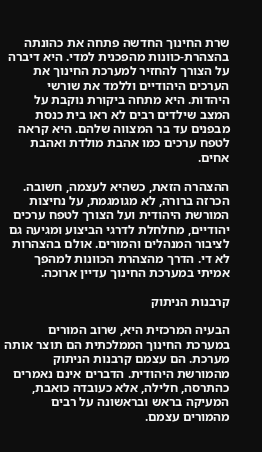שרת החינוך החדשה פתחה את כהונתה בהצהרת-כוונות מהפכנית למדי. היא דיברה על הצורך להחזיר למערכת החינוך את הערכים היהודיים וללמד את שורשי היהדות. היא מתחה ביקורת נוקבת על המצב שילדים רבים לא ראו בית כנסת מבפנים עד בר המצווה שלהם. היא קראה לטפח ערכים כמו אהבת מולדת ואהבת אחים.

ההצהרה הזאת, כשהיא לעצמה, חשובה. הכרזה ברורה, לא מגומגמת, על נחיצות המורשת היהודית ועל הצורך לטפח ערכים יהודיים, מחלחלת לדרגי הביצוע ומגיעה גם לציבור המנהלים והמורים. אולם בהצהרות לא די. הדרך מהצהרת הכוונות למהפך אמיתי במערכת החינוך עדיין ארוכה.

קרבנות הניתוק

הבעיה המרכזית היא, שרוב המורים במערכת החינוך הממלכתית הם תוצר אותה מערכת. הם עצמם קרבנות הניתוק מהמורשת היהודית. הדברים אינם נאמרים כהתרסה, חלילה, אלא כעובדה כואבת, המעיקה בראש ובראשונה על רבים מהמורים עצמם.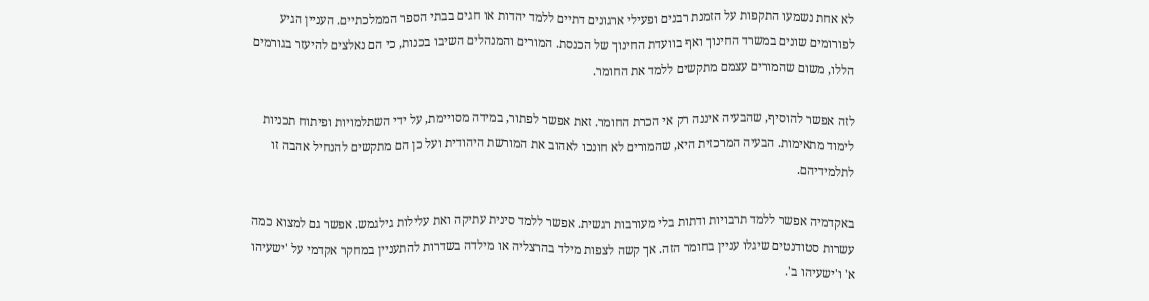לא אחת נשמעו התקפות על הזמנת רבנים ופעילי ארגונים דתיים ללמד יהדות או חגים בבתי הספר הממלכתיים. העניין הגיע לפורומים שונים במשרד החינוך ואף בוועדת החינוך של הכנסת. המורים והמנהלים השיבו בכנות, כי הם נאלצים להיעזר בגורמים הללו, משום שהמורים עצמם מתקשים ללמד את החומר.

לזה אפשר להוסיף, שהבעיה איננה רק אי הכרת החומר. זאת אפשר לפתור, במידה מסויימת, על ידי השתלמויות ופיתוח תכניות לימוד מתאימות. הבעיה המרכזית היא, שהמורים לא חונכו לאהוב את המורשת היהודית ועל כן הם מתקשים להנחיל אהבה זו לתלמידיהם.

באקדמיה אפשר ללמד תרבויות ודתות בלי מעורבות רגשית. אפשר ללמד סינית עתיקה ואת עלילות גילגמש. אפשר גם למצוא כמה עשרות סטודנטים שיגלו עניין בחומר הזה. אך קשה לצפות מילד בהרצליה או מילדה בשדרות להתעניין במחקר אקדמי על 'ישעיהו א' ו'ישעיהו ב'.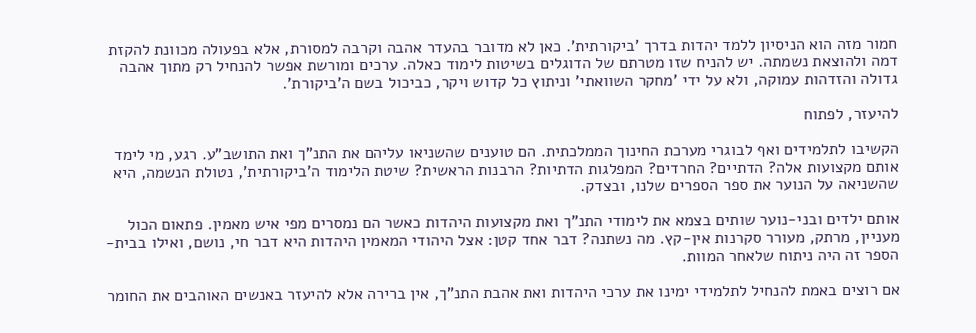חמור מזה הוא הניסיון ללמד יהדות בדרך 'ביקורתית'. כאן לא מדובר בהעדר אהבה וקרבה למסורת, אלא בפעולה מכוונת להקזת דמה ולהוצאת נשמתה. יש להניח שזו מטרתם של הדוגלים בשיטות לימוד כאלה. ערכים ומורשת אפשר להנחיל רק מתוך אהבה גדולה והזדהות עמוקה, ולא על ידי 'מחקר השוואתי' וניתוץ כל קדוש ויקר, כביכול בשם ה'ביקורת'.

להיעזר, לפתוח

הקשיבו לתלמידים ואף לבוגרי מערכת החינוך הממלכתית. הם טוענים שהשניאו עליהם את התנ"ך ואת התושב"ע. רגע, מי לימד אותם מקצועות אלה? הדתיים? החרדים? המפלגות הדתיות? הרבנות הראשית? שיטת הלימוד ה'ביקורתית', נטולת הנשמה, היא שהשניאה על הנוער את ספר הספרים שלנו, ובצדק.

אותם ילדים ובני-נוער שותים בצמא את לימודי התנ"ך ואת מקצועות היהדות כאשר הם נמסרים מפי איש מאמין. פתאום הכול מעניין, מרתק, מעורר סקרנות אין-קץ. מה נשתנה? דבר אחד קטן: אצל היהודי המאמין היהדות היא דבר חי, נושם, ואילו בבית-הספר זה היה ניתוח שלאחר המוות.

אם רוצים באמת להנחיל לתלמידי ימינו את ערכי היהדות ואת אהבת התנ"ך, אין ברירה אלא להיעזר באנשים האוהבים את החומר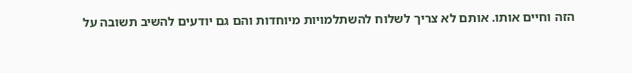הזה וחיים אותו. אותם לא צריך לשלוח להשתלמויות מיוחדות והם גם יודעים להשיב תשובה על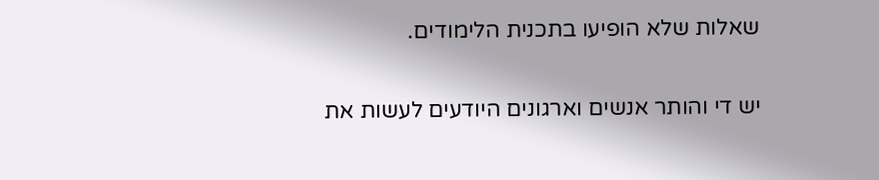שאלות שלא הופיעו בתכנית הלימודים.

יש די והותר אנשים וארגונים היודעים לעשות את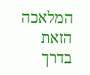המלאכה הזאת בדרך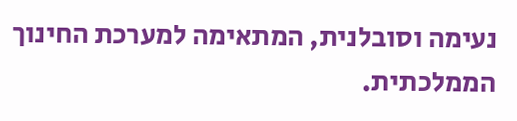נעימה וסובלנית, המתאימה למערכת החינוך הממלכתית.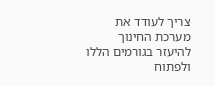צריך לעודד את מערכת החינוך להיעזר בגורמים הללו ולפתוח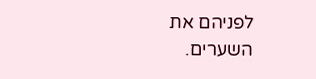לפניהם את השערים.